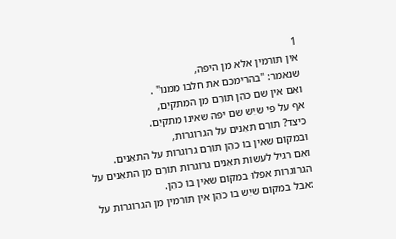1
אין תוֹרמין אלא מִן היפה,
שנאמר: "בהרימכם את חלבוֹ מִמנוּ" .
ואִם אין שם כֹהֵן תוֹרֵם מִן המִתקיֵם,
אף על פי שיֵש שם יפה שאינוֹ מִתקיֵם.
כיצד? תוֹרֵם תאֵנים על הגרוֹגרוֹת,
וּבמקוֹם שאין בוֹ כֹהֵן תוֹרֵם גרוֹגרוֹת על התאֵנים.
ואִם רגיל לעשוֹת תאֵנים גרוֹגרוֹת תוֹרֵם מִן התאֵנים על הגרוֹגרוֹת אפִלוּ במקוֹם שאין בוֹ כֹהֵן.
:אבל במקוֹם שיֵש בוֹ כֹהֵן אין תוֹרמין מִן הגרוֹגרוֹת על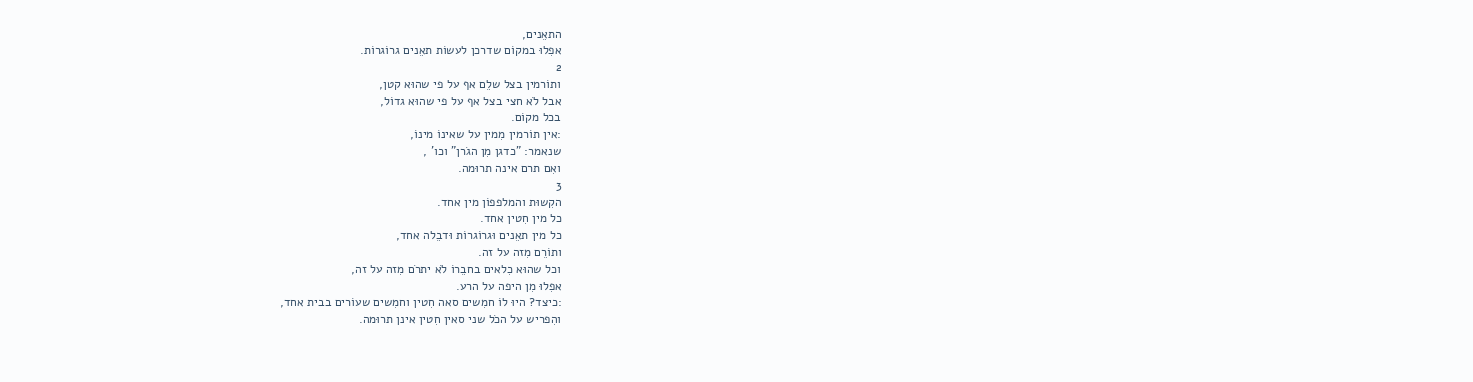התאֵנים,
אפִלוּ במקוֹם שדרכן לעשוֹת תאֵנים גרוֹגרוֹת.
2
ותוֹרמין בצל שלֵם אף על פי שהוּא קטן,
אבל לֹא חצי בצל אף על פי שהוּא גדוֹל,
בכל מקוֹם.
:אין תוֹרמין מִמין על שאינוֹ מינוֹ,
שנאמר: "כדגן מִן הגֹרן" וכו' ,
ואִם תרם אינה תרוּמה.
3
הקִשוּת והמלפפוֹן מין אחד.
כל מין חִטין אחד.
כל מין תאֵנים וּגרוֹגרוֹת וּדבֵלה אחד,
ותוֹרֵם מִזה על זה.
וכל שהוּא כִלאים בחבֵרוֹ לֹא יתרֹם מִזה על זה,
אפִלוּ מִן היפה על הרע.
:כיצד? היוּ לוֹ חמִשים סאה חִטין וחמִשים שעוֹרים בבית אחד,
והִפריש על הכֹל שני סאין חִטין אינן תרוּמה.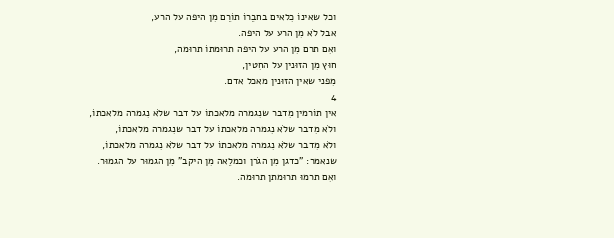וכל שאינוֹ כִלאים בחבֵרוֹ תוֹרֵם מִן היפה על הרע,
אבל לֹא מִן הרע על היפה.
ואִם תרם מִן הרע על היפה תרוּמתוֹ תרוּמה,
חוּץ מִן הזוּנין על החִטין,
מִפני שאין הזוּנין מאכל אדם.
4
אין תוֹרמין מִדבר שנִגמרה מלאכתוֹ על דבר שלֹא נִגמרה מלאכתוֹ,
ולֹא מִדבר שלֹא נִגמרה מלאכתוֹ על דבר שנִגמרה מלאכתוֹ,
ולֹא מִדבר שלֹא נִגמרה מלאכתוֹ על דבר שלֹא נִגמרה מלאכתוֹ,
שנאמר: "כדגן מִן הגֹרן וכמלֵאה מִן היקב" מִן הגמוּר על הגמוּר.
ואִם תרמוּ תרוּמתן תרוּמה.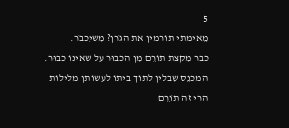5
מֵאימתי תוֹרמין את הגֹרן? מִשיִכבֹר.
כבר מִקצת תוֹרֵם מִן הכבוּר על שאינוֹ כבוּר.
המכנֵס שִבלין לתוֹך ביתוֹ לעשוֹתן מלילוֹת הרי זה תוֹרֵם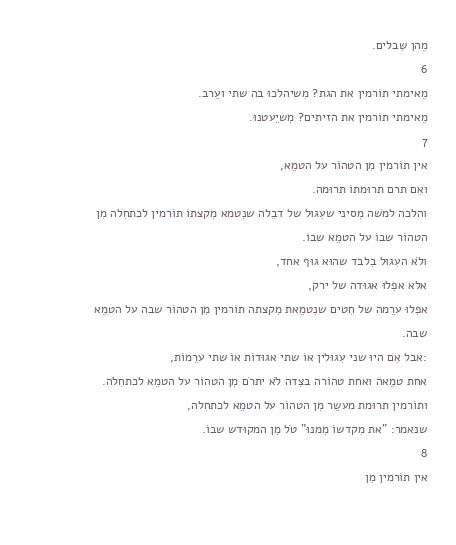מֵהן שִבלים.
6
מֵאימתי תוֹרמין את הגת? מִשיהלכוּ בה שתי ועֵרב.
מֵאימתי תוֹרמין את הזיתים? מִשיֵעטנוּ.
7
אין תוֹרמין מִן הטהוֹר על הטמֵא,
ואִם תרם תרוּמתוֹ תרוּמה.
והלכה למֹשה מִסיני שעִגוּל של דבֵלה שנִטמא מִקצתוֹ תוֹרמין לכתחִלה מִן הטהוֹר שבוֹ על הטמֵא שבוֹ.
ולֹא העִגוּל בִלבד שהוּא גוּף אחד,
אלא אפִלוּ אגוּדה של ירק,
אפִלוּ ערֵמה של חִטים שנִטמֵאת מִקצתה תוֹרמין מִן הטהוֹר שבה על הטמֵא שבה.
:אבל אִם היוּ שני עִגוּלין אוֹ שתי אגוּדוֹת אוֹ שתי ערֵמוֹת,
אחת טמֵאה ואחת טהוֹרה בצִדה לֹא יתרֹם מִן הטהוֹר על הטמֵא לכתחִלה.
ותוֹרמין תרוּמת מעשֵר מִן הטהוֹר על הטמֵא לכתחִלה,
שנאמר: "את מִקדשוֹ מִמנוּ" טֹל מִן המקוּדש שבוֹ.
8
אין תוֹרמין מִן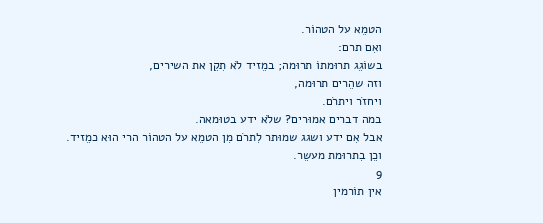הטמֵא על הטהוֹר.
ואִם תרם:
בשוֹגֵג תרוּמתוֹ תרוּמה; במֵזיד לֹא תִקֵן את השירים,
וזה שהֵרים תרוּמה,
ויחזֹר ויתרֹם.
במה דברים אמוּרים? שלֹא ידע בטוּמאה.
אבל אִם ידע ושגג שמוּתר לִתרֹם מִן הטמֵא על הטהוֹר הרי הוּא כמֵזיד.
וכֵן בִתרוּמת מעשֵר.
9
אין תוֹרמין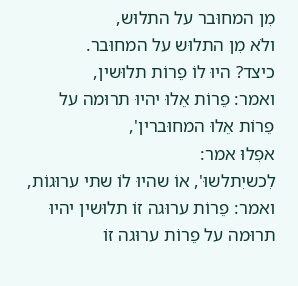מִן המחוּבר על התלוּש,
ולֹא מִן התלוּש על המחוּבר.
כיצד? היוּ לוֹ פֵרוֹת תלוּשין,
ואמר: פֵרוֹת אֵלוּ יהיוּ תרוּמה על פֵרוֹת אֵלוּ המחוּברין',
אפִלוּ אמר:
לִכשיִתלשוּ', אוֹ שהיוּ לוֹ שתי ערוּגוֹת,
ואמר: פֵרוֹת ערוּגה זוֹ תלוּשין יהיוּ תרוּמה על פֵרוֹת ערוּגה זוֹ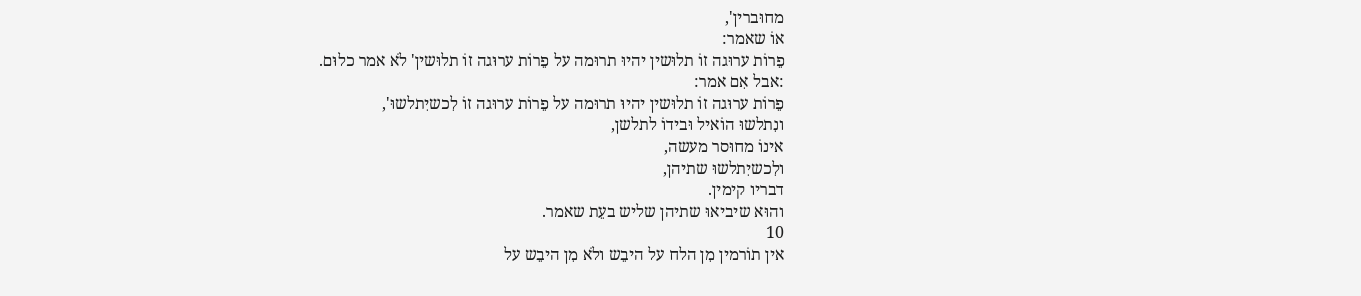מחוּברין',
אוֹ שאמר:
פֵרוֹת ערוּגה זוֹ תלוּשין יהיוּ תרוּמה על פֵרוֹת ערוּגה זוֹ תלוּשין' לֹא אמר כלוּם.
:אבל אִם אמר:
פֵרוֹת ערוּגה זוֹ תלוּשין יהיוּ תרוּמה על פֵרוֹת ערוּגה זוֹ לִכשיִתלשוּ',
ונִתלשוּ הוֹאיל וּבידוֹ לתלשן,
אינוֹ מחוּסר מעשה,
ולִכשיִתלשוּ שתיהן,
דבריו קימין.
והוּא שיביאוּ שתיהן שליש בעֵת שאמר.
10
אין תוֹרמין מִן הלח על היבֵש ולֹא מִן היבֵש על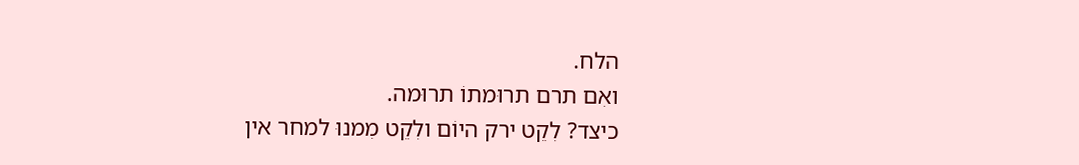הלח.
ואִם תרם תרוּמתוֹ תרוּמה.
כיצד? לִקֵט ירק היוֹם ולִקֵט מִמנוּ למחר אין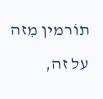תוֹרמין מִזה על זה,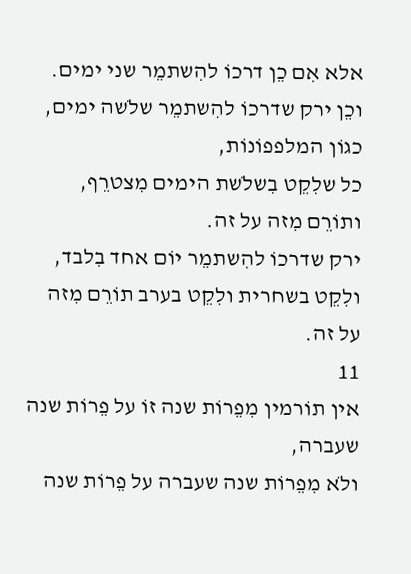אלא אִם כֵן דרכוֹ להִשתמֵר שני ימים.
וכֵן ירק שדרכוֹ להִשתמֵר שלֹשה ימים,
כגוֹן המלפפוֹנוֹת,
כל שלִקֵט בִשלֹשת הימים מִצטרֵף,
ותוֹרֵם מִזה על זה.
ירק שדרכוֹ להִשתמֵר יוֹם אחד בִלבד,
ולִקֵט בשחרית ולִקֵט בערב תוֹרֵם מִזה על זה.
11
אין תוֹרמין מִפֵרוֹת שנה זוֹ על פֵרוֹת שנה שעברה,
ולֹא מִפֵרוֹת שנה שעברה על פֵרוֹת שנה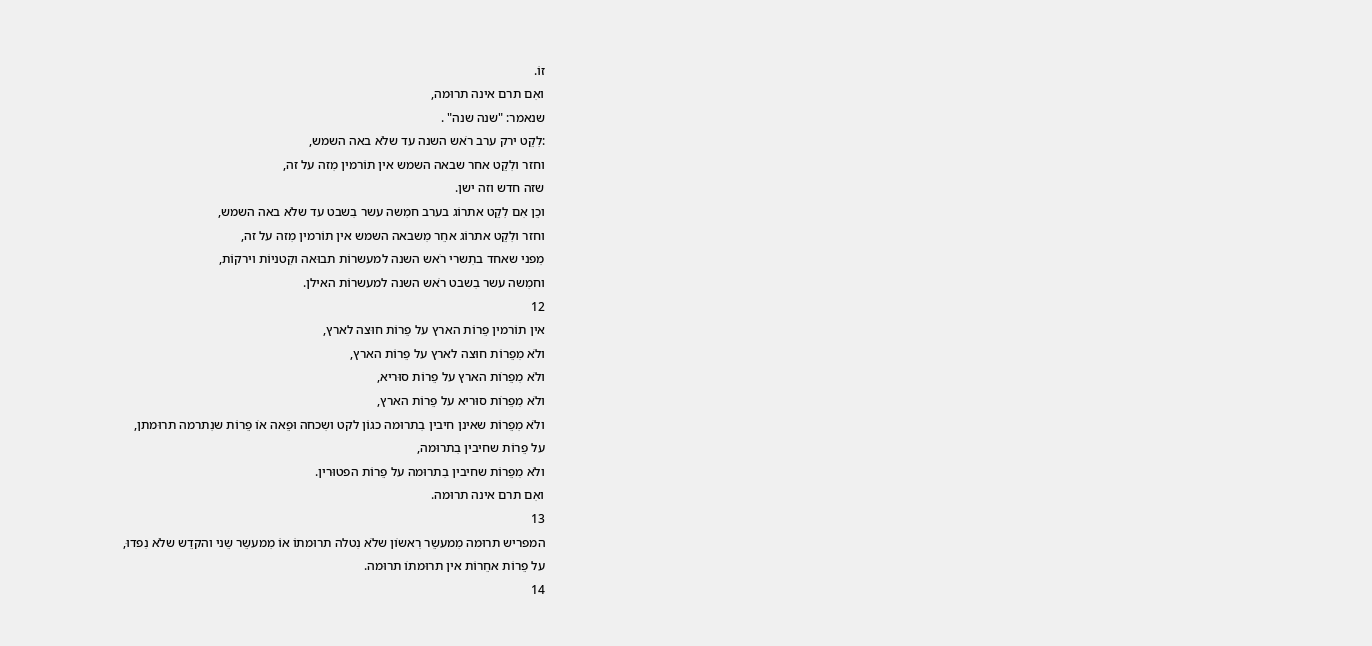זוֹ.
ואִם תרם אינה תרוּמה,
שנאמר: "שנה שנה" .
:לִקֵט ירק ערב רֹאש השנה עד שלֹא באה השמש,
וחזר ולִקֵט אחר שבאה השמש אין תוֹרמין מִזה על זה,
שזה חדש וזה ישן.
וכֵן אִם לִקֵט אתרוֹג בערב חמִשה עשר בִשבט עד שלֹא באה השמש,
וחזר ולִקֵט אתרוֹג אחֵר מִשבאה השמש אין תוֹרמין מִזה על זה,
מִפני שאחד בתִשרי רֹאש השנה למעשרוֹת תבוּאה וקִטניוֹת וירקוֹת,
וחמִשה עשר בִשבט רֹאש השנה למעשרוֹת האילן.
12
אין תוֹרמין פֵרוֹת הארץ על פֵרוֹת חוּצה לארץ,
ולֹא מִפֵרוֹת חוּצה לארץ על פֵרוֹת הארץ,
ולֹא מִפֵרוֹת הארץ על פֵרוֹת סוּריא,
ולֹא מִפֵרוֹת סוּריא על פֵרוֹת הארץ,
ולֹא מִפֵרוֹת שאינן חיבין בִתרוּמה כגוֹן לקט ושִכחה וּפֵאה אוֹ פֵרוֹת שנִתרמה תרוּמתן,
על פֵרוֹת שחיבין בִתרוּמה,
ולֹא מִפֵרוֹת שחיבין בִתרוּמה על פֵרוֹת הפטוּרין.
ואִם תרם אינה תרוּמה.
13
המפריש תרוּמה מִמעשֵר רִאשוֹן שלֹא נִטלה תרוּמתוֹ אוֹ מִמעשֵר שֵני והקדֵש שלֹא נִפדוּ,
על פֵרוֹת אחֵרוֹת אין תרוּמתוֹ תרוּמה.
14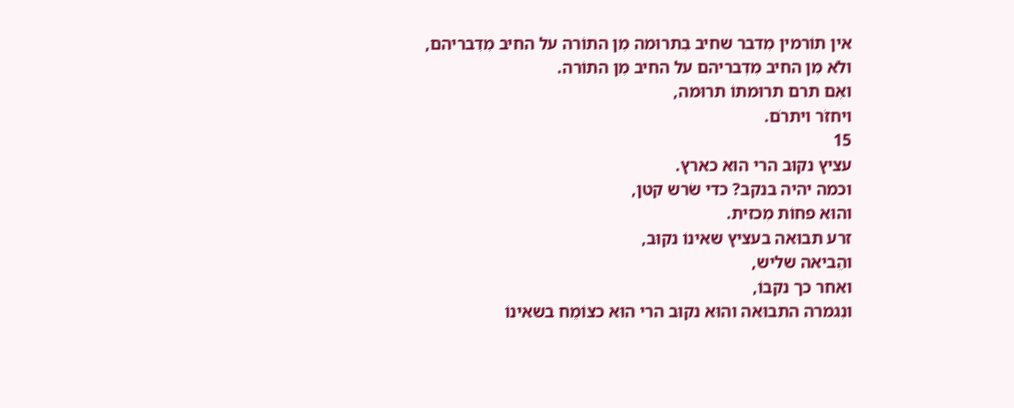אין תוֹרמין מִדבר שחיב בִתרוּמה מִן התוֹרה על החיב מִדִבריהם,
ולֹא מִן החיב מִדִבריהם על החיב מִן התוֹרה.
ואִם תרם תרוּמתוֹ תרוּמה,
ויחזֹר ויתרֹם.
15
עציץ נקוּב הרי הוּא כארץ.
וכמה יהיה בנקב? כדי שֹרש קטן,
והוּא פחוֹת מִכזית.
זרע תבוּאה בעציץ שאינוֹ נקוּב,
והֵביאה שליש,
ואחר כך נקבוֹ,
ונִגמרה התבוּאה והוּא נקוּב הרי הוּא כצוֹמֵח בשאינוֹ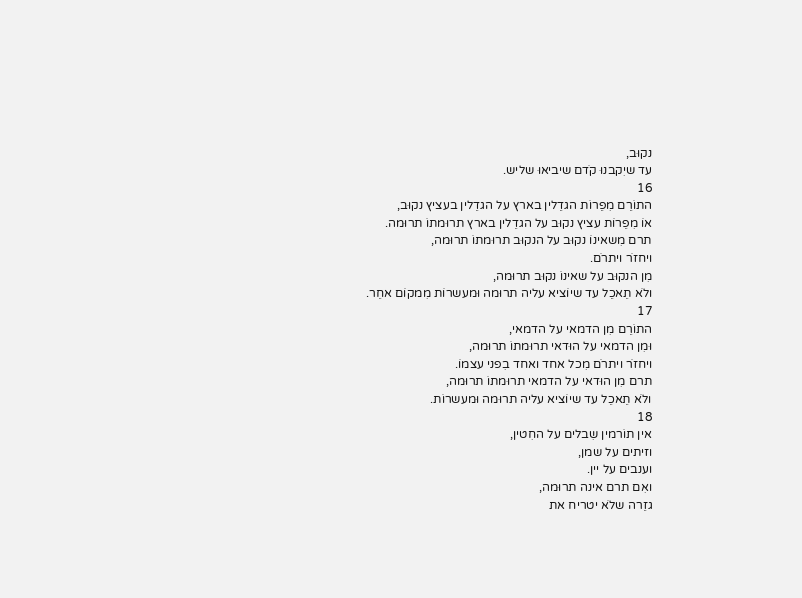נקוּב,
עד שיִקבנוּ קֹדם שיביאוּ שליש.
16
התוֹרֵם מִפֵרוֹת הגדֵלין בארץ על הגדֵלין בעציץ נקוּב,
אוֹ מִפֵרוֹת עציץ נקוּב על הגדֵלין בארץ תרוּמתוֹ תרוּמה.
תרם מִשאינוֹ נקוּב על הנקוּב תרוּמתוֹ תרוּמה,
ויחזֹר ויתרֹם.
מִן הנקוּב על שאינוֹ נקוּב תרוּמה,
ולֹא תֵאכֵל עד שיוֹציא עליה תרוּמה וּמעשרוֹת מִמקוֹם אחֵר.
17
התוֹרֵם מִן הדמאי על הדמאי,
וּמִן הדמאי על הוּדאי תרוּמתוֹ תרוּמה,
ויחזֹר ויתרֹם מִכל אחד ואחד בִפני עצמוֹ.
תרם מִן הוּדאי על הדמאי תרוּמתוֹ תרוּמה,
ולֹא תֵאכֵל עד שיוֹציא עליה תרוּמה וּמעשרוֹת.
18
אין תוֹרמין שִבלים על החִטין,
וזיתים על שמן,
וענבים על יין.
ואִם תרם אינה תרוּמה,
גזֵרה שלֹא יטריח את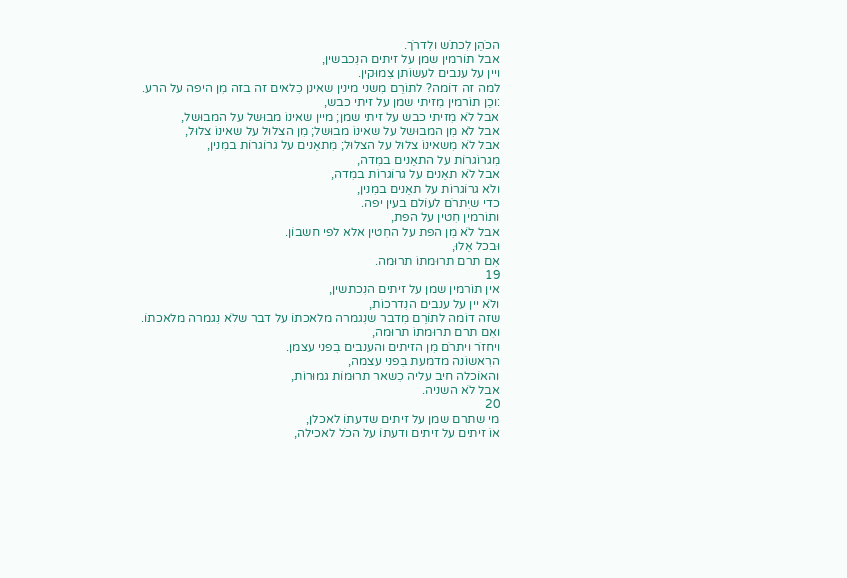הכֹהֵן לִכתֹש ולִדרֹך.
אבל תוֹרמין שמן על זיתים הנִכבשין,
ויין על ענבים לעשוֹתן צִמוּקין.
למה זה דוֹמה? לתוֹרֵם מִשני מינין שאינן כִלאים זה בזה מִן היפה על הרע.
:וכֵן תוֹרמין מִזיתי שמן על זיתי כבש,
אבל לֹא מִזיתי כבש על זיתי שמן; מיין שאינוֹ מבוּשל על המבוּשל,
אבל לֹא מִן המבוּשל על שאינוֹ מבוּשל; מִן הצלוּל על שאינוֹ צלוּל,
אבל לֹא מִשאינוֹ צלוּל על הצלוּל; מִתאֵנים על גרוֹגרוֹת במִנין,
מִגרוֹגרוֹת על התאֵנים במִדה,
אבל לֹא תאֵנים על גרוֹגרוֹת במִדה,
ולֹא גרוֹגרוֹת על תאֵנים במִנין,
כדי שיִתרֹם לעוֹלם בעין יפה.
ותוֹרמין חִטין על הפת,
אבל לֹא מִן הפת על החִטין אלא לפי חשבוֹן.
וּבכל אֵלוּ,
אִם תרם תרוּמתוֹ תרוּמה.
19
אין תוֹרמין שמן על זיתים הנִכתשין,
ולֹא יין על ענבים הנִדרכוֹת,
שזה דוֹמה לתוֹרֵם מִדבר שנִגמרה מלאכתוֹ על דבר שלֹא נִגמרה מלאכתוֹ.
ואִם תרם תרוּמתוֹ תרוּמה,
ויחזֹר ויתרֹם מִן הזיתים והענבים בִפני עצמן.
הרִאשוֹנה מדמעת בִפני עצמה,
והאוֹכלה חיב עליה כִשאר תרוּמוֹת גמוּרוֹת,
אבל לֹא השניה.
20
מי שתרם שמן על זיתים שדעתוֹ לאכלן,
אוֹ זיתים על זיתים ודעתוֹ על הכֹל לאכילה,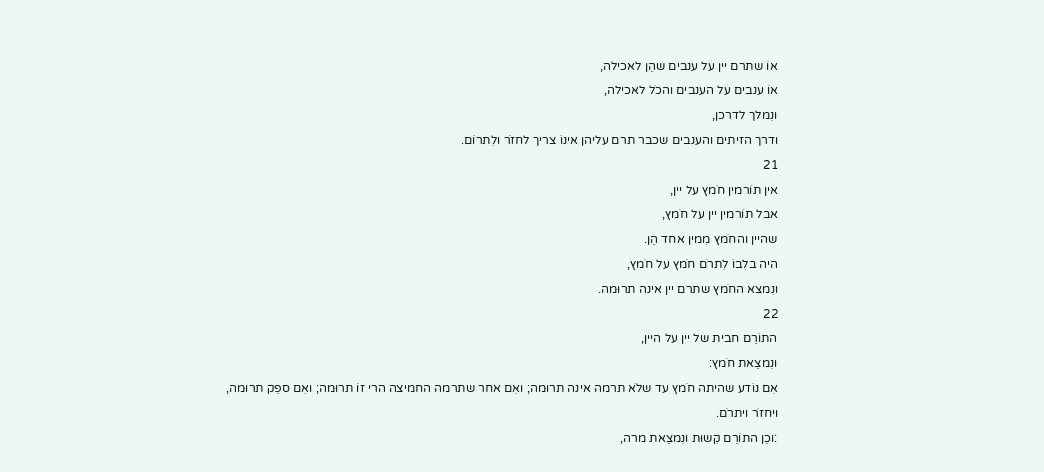אוֹ שתרם יין על ענבים שהֵן לאכילה,
אוֹ ענבים על הענבים והכֹל לאכילה,
ונִמלך לדרכן,
ודרך הזיתים והענבים שכבר תרם עליהן אינוֹ צריך לחזֹר ולִתרוֹם.
21
אין תוֹרמין חֹמץ על יין,
אבל תוֹרמין יין על חֹמץ,
שהיין והחֹמץ מִמין אחד הֵן.
היה בלִבוֹ לִתרֹם חֹמץ על חֹמץ,
ונִמצא החֹמץ שתרם יין אינה תרוּמה.
22
התוֹרֵם חבית של יין על היין,
ונִמצֵאת חֹמץ:
אִם נוֹדע שהיתה חֹמץ עד שלֹא תרמה אינה תרוּמה; ואִם אחר שתרמה החמיצה הרי זוֹ תרוּמה; ואִם ספֵק תרוּמה,
ויחזֹר ויתרֹם.
:וכֵן התוֹרֵם קִשוּת ונִמצֵאת מרה,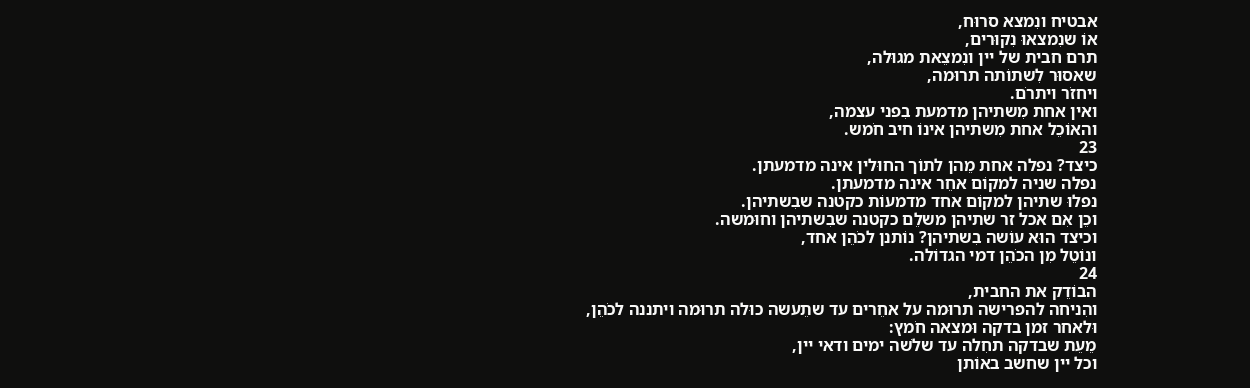אבטיח ונִמצא סרוּח,
אוֹ שנִמצאוּ נִקוּרים,
תרם חבית של יין ונִמצֵאת מגוּלה,
שאסוּר לִשתוֹתה תרוּמה,
ויחזֹר ויתרֹם.
ואין אחת מִשתיהן מדמעת בִפני עצמה,
והאוֹכֵל אחת מִשתיהן אינוֹ חיב חֹמש.
23
כיצד? נפלה אחת מֵהן לתוֹך החוּלין אינה מדמעתן.
נפלה שניה למקוֹם אחֵר אינה מדמעתן.
נפלוּ שתיהן למקוֹם אחד מדמעוֹת כקטנה שבִשתיהן.
וכֵן אִם אכל זר שתיהן משלֵם כקטנה שבִשתיהן וחוּמשה.
וכיצד הוּא עוֹשה בִשתיהן? נוֹתנן לכֹהֵן אחד,
ונוֹטֵל מִן הכֹהֵן דמי הגדוֹלה.
24
הבוֹדֵק את החבית,
והִניחה להפרישה תרוּמה על אחֵרים עד שתֵעשה כוּלה תרוּמה ויתננה לכֹהֵן,
וּלאחר זמן בדקה וּמצאה חֹמץ:
מֵעֵת שבדקה תחִלה עד שלֹשה ימים ודאי יין,
וכל יין שחשב באוֹתן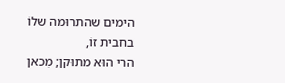הימים שהתרוּמה שלוֹ בחבית זוֹ,
הרי הוּא מתוּקן; מִכאן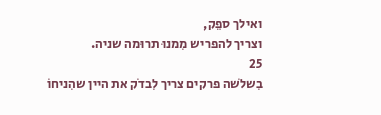ואילך ספֵק,
וצריך להפריש מִמנוּ תרוּמה שניה.
25
בִשלֹשה פרקים צריך לִבדֹק את היין שהִניחוֹ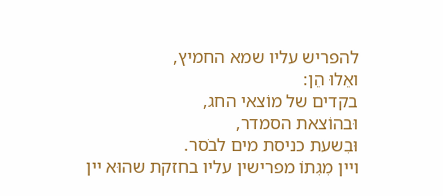להפריש עליו שמא החמיץ,
ואֵלוּ הֵן:
בקדים של מוֹצאי החג,
וּבהוֹצאת הסמדר,
וּבִשעת כניסת מים לבֹסר.
ויין מִגִתוֹ מפרישין עליו בחזקת שהוּא יין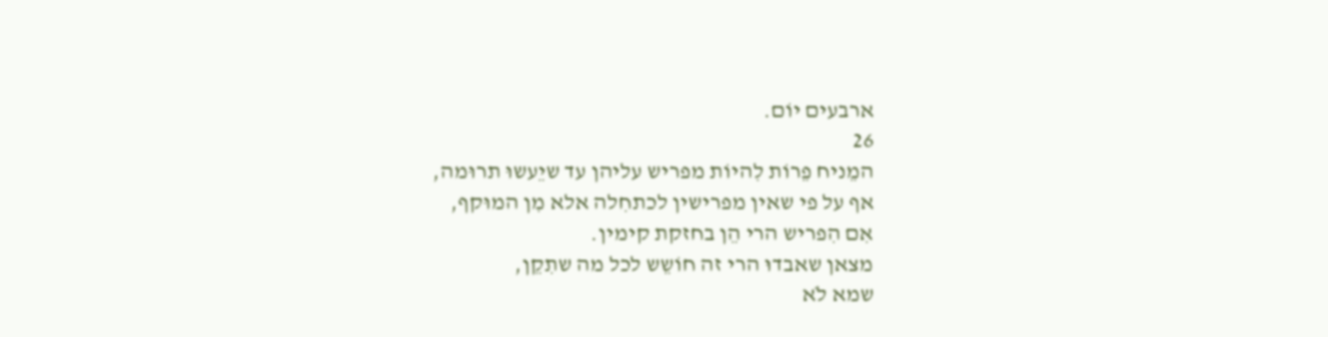ארבעים יוֹם.
26
המֵניח פֵרוֹת לִהיוֹת מפריש עליהן עד שיֵעשוּ תרוּמה,
אף על פי שאין מפרישין לכתחִלה אלא מִן המוּקף,
אִם הִפריש הרי הֵן בחזקת קימין.
מצאן שאבדוּ הרי זה חוֹשֵש לכל מה שתִקֵן,
שמא לֹא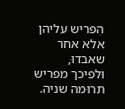הִפריש עליהן אלא אחר שאבדוּ,
וּלפיכך מפריש תרוּמה שניה.